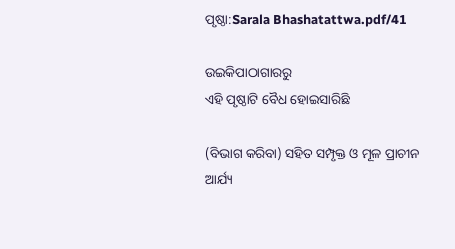ପୃଷ୍ଠା:Sarala Bhashatattwa.pdf/41

ଉଇକିପାଠାଗାର‌ରୁ
ଏହି ପୃଷ୍ଠାଟି ବୈଧ ହୋଇସାରିଛି

(ବିଭାଗ କରିବା) ସହିତ ସମ୍ପୃକ୍ତ ଓ ମୂଳ ପ୍ରାଚୀନ ଆର୍ଯ୍ୟ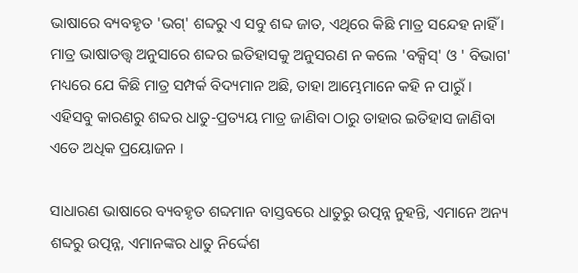ଭାଷାରେ ବ୍ୟବହୃତ 'ଭଗ୍' ଶବ୍ଦରୁ ଏ ସବୁ ଶବ୍ଦ ଜାତ, ଏଥିରେ କିଛି ମାତ୍ର ସନ୍ଦେହ ନାହିଁ । ମାତ୍ର ଭାଷାତତ୍ତ୍ୱ ଅନୁସାରେ ଶବ୍ଦର ଇତିହାସକୁ ଅନୁସରଣ ନ କଲେ 'ବକ୍ସିସ୍' ଓ ' ବିଭାଗ' ମଧ୍ୟରେ ଯେ କିଛି ମାତ୍ର ସମ୍ପର୍କ ବିଦ୍ୟମାନ ଅଛି, ତାହା ଆମ୍ଭେମାନେ କହି ନ ପାରୁଁ । ଏହିସବୁ କାରଣରୁ ଶବ୍ଦର ଧାତୁ-ପ୍ରତ୍ୟୟ ମାତ୍ର ଜାଣିବା ଠାରୁ ତାହାର ଇତିହାସ ଜାଣିବା ଏତେ ଅଧିକ ପ୍ରୟୋଜନ ।

ସାଧାରଣ ଭାଷାରେ ବ୍ୟବହୃତ ଶବ୍ଦମାନ ବାସ୍ତବରେ ଧାତୁରୁ ଉତ୍ପନ୍ନ ନୁହନ୍ତି, ଏମାନେ ଅନ୍ୟ ଶବ୍ଦରୁ ଉତ୍ପନ୍ନ, ଏମାନଙ୍କର ଧାତୁ ନିର୍ଦ୍ଦେଶ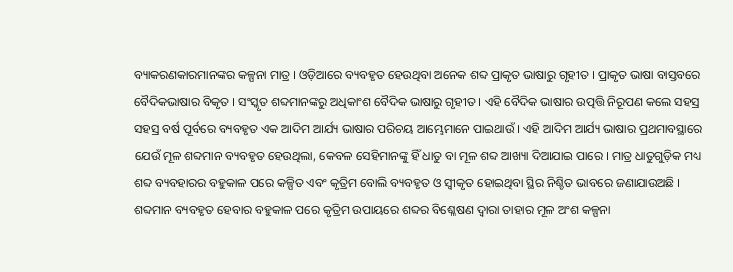ବ୍ୟାକରଣକାରମାନଙ୍କର କଳ୍ପନା ମାତ୍ର । ଓଡ଼ିଆରେ ବ୍ୟବହୃତ ହେଉଥିବା ଅନେକ ଶବ୍ଦ ପ୍ରାକୃତ ଭାଷାରୁ ଗୃହୀତ । ପ୍ରାକୃତ ଭାଷା ବାସ୍ତବରେ ବୈଦିକଭାଷାର ବିକୃତ । ସଂସ୍କୃତ ଶବ୍ଦମାନଙ୍କରୁ ଅଧିକାଂଶ ବୈଦିକ ଭାଷାରୁ ଗୃହୀତ । ଏହି ବୈଦିକ ଭାଷାର ଉତ୍ପତ୍ତି ନିରୂପଣ କଲେ ସହସ୍ର ସହସ୍ର ବର୍ଷ ପୂର୍ବରେ ବ୍ୟବହୃତ ଏକ ଆଦିମ ଆର୍ଯ୍ୟ ଭାଷାର ପରିଚୟ ଆମ୍ଭେମାନେ ପାଇଥାଉଁ । ଏହି ଆଦିମ ଆର୍ଯ୍ୟ ଭାଷାର ପ୍ରଥମାବସ୍ଥାରେ ଯେଉଁ ମୂଳ ଶବ୍ଦମାନ ବ୍ୟବହୃତ ହେଉଥିଲା, କେବଳ ସେହିମାନଙ୍କୁ ହିଁ ଧାତୁ ବା ମୂଳ ଶବ୍ଦ ଆଖ୍ୟା ଦିଆଯାଇ ପାରେ । ମାତ୍ର ଧାତୁଗୁଡ଼ିକ ମଧ୍ୟ ଶବ୍ଦ ବ୍ୟବହାରର ବହୁକାଳ ପରେ କଳ୍ପିତ ଏବଂ କୃତ୍ରିମ ବୋଲି ବ୍ୟବହୃତ ଓ ସ୍ୱୀକୃତ ହୋଇଥିବା ସ୍ଥିର ନିଶ୍ଚିତ ଭାବରେ ଜଣାଯାଉଅଛି । ଶବ୍ଦମାନ ବ୍ୟବହୃତ ହେବାର ବହୁକାଳ ପରେ କୃତ୍ରିମ ଉପାୟରେ ଶବ୍ଦର ବିଶ୍ଳେଷଣ ଦ୍ୱାରା ତାହାର ମୂଳ ଅଂଶ କଳ୍ପନା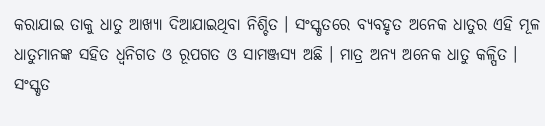କରାଯାଇ ତାକୁ ଧାତୁ ଆଖ୍ୟା ଦିଆଯାଇଥିବା ନିଶ୍ଚିତ । ସଂସ୍କୃତରେ ବ୍ୟବହୃତ ଅନେକ ଧାତୁର ଏହି ମୂଳ ଧାତୁମାନଙ୍କ ସହିତ ଧ୍ୱନିଗତ ଓ ରୂପଗତ ଓ ସାମଞ୍ଜସ୍ୟ ଅଛି । ମାତ୍ର ଅନ୍ୟ ଅନେକ ଧାତୁ କଳ୍ପିତ । ସଂସ୍କୃତ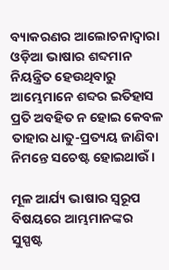ବ୍ୟାକରଣର ଆଲୋଚନାଦ୍ୱାରା ଓଡ଼ିଆ ଭାଷାର ଶବ୍ଦମାନ ନିୟନ୍ତ୍ରିତ ହେଉଥିବାରୁ ଆମ୍ଭେମାନେ ଶବ୍ଦର ଇତିହାସ ପ୍ରତି ଅବହିତ ନ ହୋଇ କେବଳ ତାହାର ଧାତୁ-ପ୍ରତ୍ୟୟ ଜାଣିବା ନିମନ୍ତେ ସଚେଷ୍ଟ ହୋଇଥାଉଁ ।

ମୂଳ ଆର୍ଯ୍ୟ ଭାଷାର ସ୍ୱରୂପ ବିଷୟରେ ଆମ୍ଭମାନଙ୍କର ସୁସ୍ପଷ୍ଟ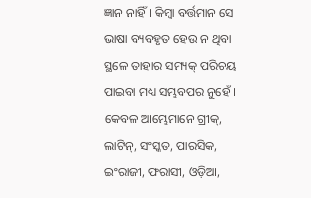ଜ୍ଞାନ ନାହିଁ । କିମ୍ବା ବର୍ତ୍ତମାନ ସେ ଭାଷା ବ୍ୟବହୃତ ହେଉ ନ ଥିବା ସ୍ଥଳେ ତାହାର ସମ୍ୟକ୍ ପରିଚୟ ପାଇବା ମଧ୍ୟ ସମ୍ଭବପର ନୁହେଁ । କେବଳ ଆମ୍ଭେମାନେ ଗ୍ରୀକ୍, ଲାଟିନ୍, ସଂସ୍କତ, ପାରସିକ, ଇଂରାଜୀ, ଫରାସୀ, ଓଡ଼ିଆ,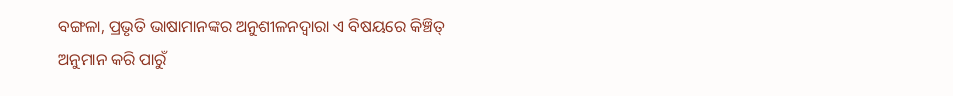ବଙ୍ଗଳା, ପ୍ରଭୃତି ଭାଷାମାନଙ୍କର ଅନୁଶୀଳନଦ୍ୱାରା ଏ ବିଷୟରେ କିଞ୍ଚିତ୍ ଅନୁମାନ କରି ପାରୁଁ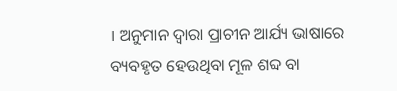। ଅନୁମାନ ଦ୍ୱାରା ପ୍ରାଚୀନ ଆର୍ଯ୍ୟ ଭାଷାରେ ବ୍ୟବହୃତ ହେଉଥିବା ମୂଳ ଶବ୍ଦ ବା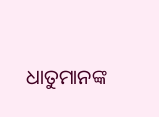ଧାତୁମାନଙ୍କ